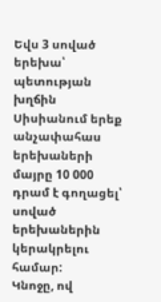Եվս 3 սոված երեխա՝ պետության խղճին
Սիսիանում երեք անչափահաս երեխաների մայրը 10 000 դրամ է գողացել՝ սոված երեխաներին կերակրելու համար:
Կնոջը, ով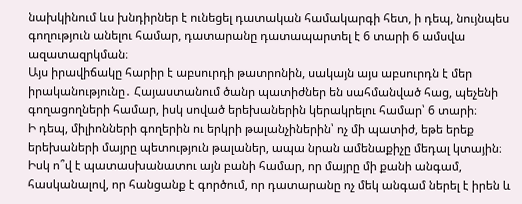նախկինում ևս խնդիրներ է ունեցել դատական համակարգի հետ, ի դեպ, նույնպես գողություն անելու համար, դատարանը դատապարտել է 6 տարի 6 ամսվա ազատազրկման։
Այս իրավիճակը հարիր է աբսուրդի թատրոնին, սակայն այս աբսուրդն է մեր իրականությունը․ Հայաստանում ծանր պատիժներ են սահմանված հաց, պեչենի գողացողների համար, իսկ սոված երեխաներին կերակրելու համար՝ 6 տարի։
Ի դեպ, միլիոնների գողերին ու երկրի թալանչիներին՝ ոչ մի պատիժ, եթե երեք երեխաների մայրը պետություն թալաներ, ապա նրան ամենաքիչը մեդալ կտային։
Իսկ ո՞վ է պատասխանատու այն բանի համար, որ մայրը մի քանի անգամ, հասկանալով, որ հանցանք է գործում, որ դատարանը ոչ մեկ անգամ ներել է իրեն և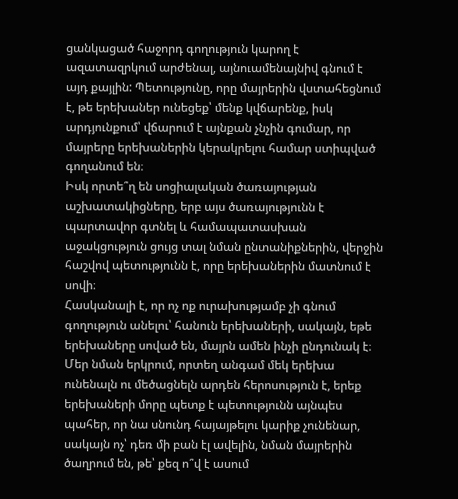ցանկացած հաջորդ գողություն կարող է ազատազրկում արժենալ, այնուամենայնիվ գնում է այդ քայլին: Պետությունը, որը մայրերին վստահեցնում է, թե երեխաներ ունեցեք՝ մենք կվճարենք, իսկ արդյունքում՝ վճարում է այնքան չնչին գումար, որ մայրերը երեխաներին կերակրելու համար ստիպված գողանում են։
Իսկ որտե՞ղ են սոցիալական ծառայության աշխատակիցները, երբ այս ծառայությունն է պարտավոր գտնել և համապատասխան աջակցություն ցույց տալ նման ընտանիքներին, վերջին հաշվով պետությունն է, որը երեխաներին մատնում է սովի։
Հասկանալի է, որ ոչ ոք ուրախությամբ չի գնում գողություն անելու՝ հանուն երեխաների, սակայն, եթե երեխաները սոված են, մայրն ամեն ինչի ընդունակ է։
Մեր նման երկրում, որտեղ անգամ մեկ երեխա ունենալն ու մեծացնելն արդեն հերոսություն է, երեք երեխաների մորը պետք է պետությունն այնպես պահեր, որ նա սնունդ հայայթելու կարիք չունենար, սակայն ոչ՝ դեռ մի բան էլ ավելին, նման մայրերին ծաղրում են, թե՝ քեզ ո՞վ է ասում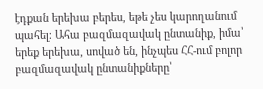էդքան երեխա բերես, եթե չես կարողանում պահել։ Ահա բազմազավակ ընտանիք, իմա՝ երեք երեխա, սոված են, ինչպես ՀՀ-ում բոլոր բազմազավակ ընտանիքները՝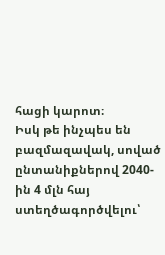հացի կարոտ։
Իսկ թե ինչպես են բազմազավակ, սոված ընտանիքներով 2040-ին 4 մլն հայ ստեղծագործվելու՝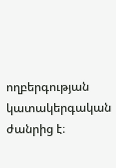ողբերգության կատակերգական ժանրից է։